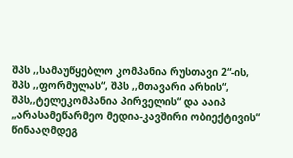შპს ,,სამაუწყებლო კომპანია რუსთავი 2“-ის, შპს ,,ფორმულას“, შპს ,,მთავარი არხის“, შპს,,ტელეკომპანია პირველის“ და ააიპ „არასამეწარმეო მედია-კავშირი ობიექტივის“ წინააღმდეგ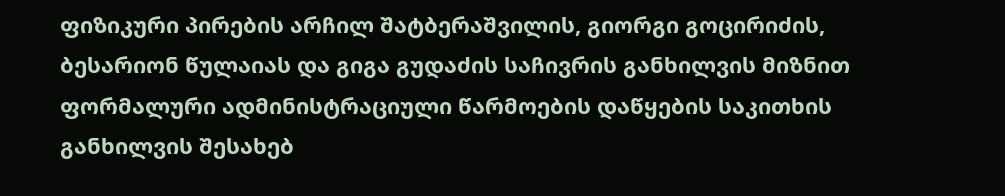ფიზიკური პირების არჩილ შატბერაშვილის, გიორგი გოცირიძის, ბესარიონ წულაიას და გიგა გუდაძის საჩივრის განხილვის მიზნით ფორმალური ადმინისტრაციული წარმოების დაწყების საკითხის განხილვის შესახებ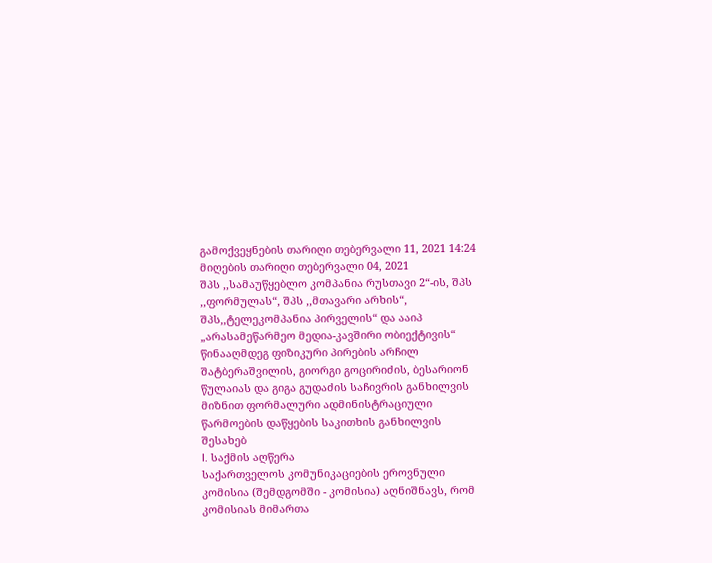გამოქვეყნების თარიღი თებერვალი 11, 2021 14:24
მიღების თარიღი თებერვალი 04, 2021
შპს ,,სამაუწყებლო კომპანია რუსთავი 2“-ის, შპს ,,ფორმულას“, შპს ,,მთავარი არხის“, შპს,,ტელეკომპანია პირველის“ და ააიპ „არასამეწარმეო მედია-კავშირი ობიექტივის“ წინააღმდეგ ფიზიკური პირების არჩილ შატბერაშვილის, გიორგი გოცირიძის, ბესარიონ წულაიას და გიგა გუდაძის საჩივრის განხილვის მიზნით ფორმალური ადმინისტრაციული წარმოების დაწყების საკითხის განხილვის შესახებ
I. საქმის აღწერა
საქართველოს კომუნიკაციების ეროვნული კომისია (შემდგომში - კომისია) აღნიშნავს, რომ კომისიას მიმართა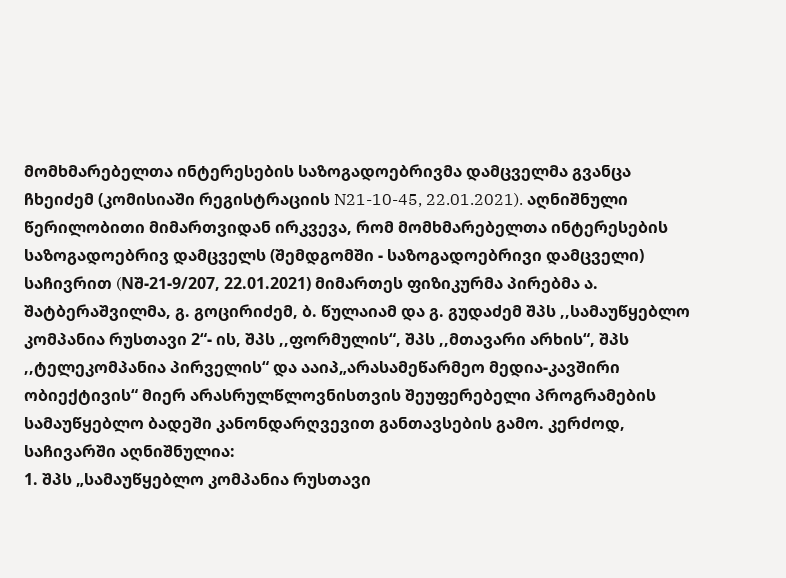მომხმარებელთა ინტერესების საზოგადოებრივმა დამცველმა გვანცა ჩხეიძემ (კომისიაში რეგისტრაციის N21-10-45, 22.01.2021). აღნიშნული წერილობითი მიმართვიდან ირკვევა, რომ მომხმარებელთა ინტერესების საზოგადოებრივ დამცველს (შემდგომში - საზოგადოებრივი დამცველი) საჩივრით (Nშ-21-9/207, 22.01.2021) მიმართეს ფიზიკურმა პირებმა ა. შატბერაშვილმა, გ. გოცირიძემ, ბ. წულაიამ და გ. გუდაძემ შპს ,,სამაუწყებლო კომპანია რუსთავი 2“- ის, შპს ,,ფორმულის“, შპს ,,მთავარი არხის“, შპს ,,ტელეკომპანია პირველის“ და ააიპ„არასამეწარმეო მედია-კავშირი ობიექტივის“ მიერ არასრულწლოვნისთვის შეუფერებელი პროგრამების სამაუწყებლო ბადეში კანონდარღვევით განთავსების გამო. კერძოდ, საჩივარში აღნიშნულია:
1. შპს „სამაუწყებლო კომპანია რუსთავი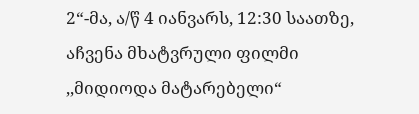2“-მა, ა/წ 4 იანვარს, 12:30 საათზე, აჩვენა მხატვრული ფილმი ,,მიდიოდა მატარებელი“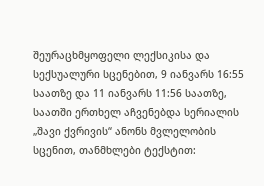შეურაცხმყოფელი ლექსიკისა და სექსუალური სცენებით, 9 იანვარს 16:55 საათზე და 11 იანვარს 11:56 საათზე, საათში ერთხელ აჩვენებდა სერიალის „შავი ქვრივის“ ანონს მვლელობის სცენით, თანმხლები ტექსტით: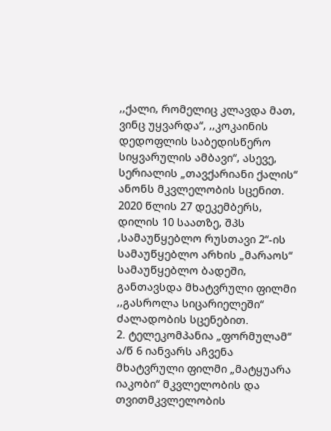,,ქალი, რომელიც კლავდა მათ, ვინც უყვარდა“, ,,კოკაინის დედოფლის საბედისწერო სიყვარულის ამბავი“, ასევე, სერიალის „თავქარიანი ქალის“ ანონს მკვლელობის სცენით. 2020 წლის 27 დეკემბერს, დილის 10 საათზე, შპს ,სამაუწყებლო რუსთავი 2“-ის სამაუწყებლო არხის „მარაოს“ სამაუწყებლო ბადეში, განთავსდა მხატვრული ფილმი ,,გასროლა სიცარიელეში“ ძალადობის სცენებით.
2. ტელეკომპანია „ფორმულამ“ ა/წ 6 იანვარს აჩვენა მხატვრული ფილმი „მატყუარა იაკობი“ მკვლელობის და თვითმკვლელობის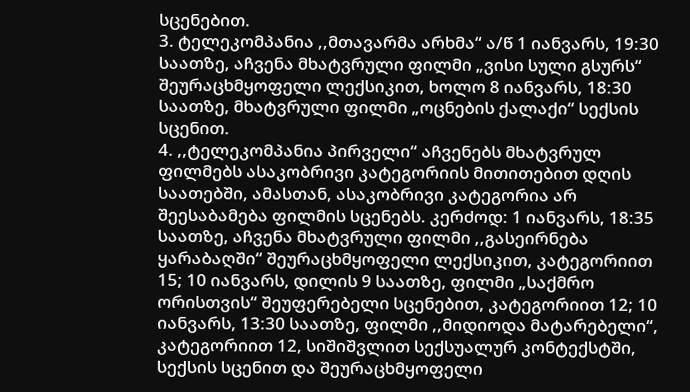სცენებით.
3. ტელეკომპანია ,,მთავარმა არხმა“ ა/წ 1 იანვარს, 19:30 საათზე, აჩვენა მხატვრული ფილმი „ვისი სული გსურს“ შეურაცხმყოფელი ლექსიკით, ხოლო 8 იანვარს, 18:30 საათზე, მხატვრული ფილმი „ოცნების ქალაქი“ სექსის სცენით.
4. ,,ტელეკომპანია პირველი“ აჩვენებს მხატვრულ ფილმებს ასაკობრივი კატეგორიის მითითებით დღის საათებში, ამასთან, ასაკობრივი კატეგორია არ შეესაბამება ფილმის სცენებს. კერძოდ: 1 იანვარს, 18:35 საათზე, აჩვენა მხატვრული ფილმი ,,გასეირნება ყარაბაღში“ შეურაცხმყოფელი ლექსიკით, კატეგორიით 15; 10 იანვარს, დილის 9 საათზე, ფილმი „საქმრო ორისთვის“ შეუფერებელი სცენებით, კატეგორიით 12; 10 იანვარს, 13:30 საათზე, ფილმი ,,მიდიოდა მატარებელი“, კატეგორიით 12, სიშიშვლით სექსუალურ კონტექსტში, სექსის სცენით და შეურაცხმყოფელი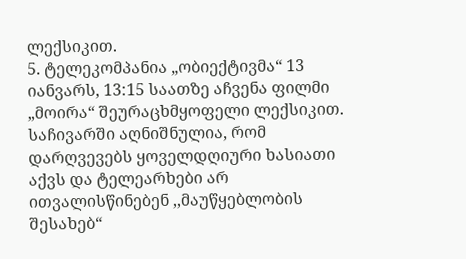ლექსიკით.
5. ტელეკომპანია „ობიექტივმა“ 13 იანვარს, 13:15 საათზე აჩვენა ფილმი „მოირა“ შეურაცხმყოფელი ლექსიკით.
საჩივარში აღნიშნულია, რომ დარღვევებს ყოველდღიური ხასიათი აქვს და ტელეარხები არ ითვალისწინებენ ,,მაუწყებლობის შესახებ“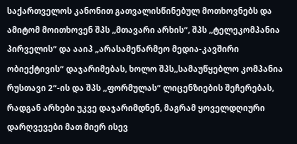საქართველოს კანონით გათვალისწინებულ მოთხოვნებს და ამიტომ მოითხოვენ შპს ,,მთავარი არხის“, შპს ,,ტელეკომპანია პირველის“ და ააიპ „არასამეწარმეო მედია-კავშირი ობიექტივის“ დაჯარიმებას, ხოლო შპს,,სამაუწყებლო კომპანია რუსთავი 2“-ის და შპს ,,ფორმულას“ ლიცენზიების შეჩერებას, რადგან არხები უკვე დაჯარიმდნენ, მაგრამ ყოველდღიური დარღვევები მათ მიერ ისევ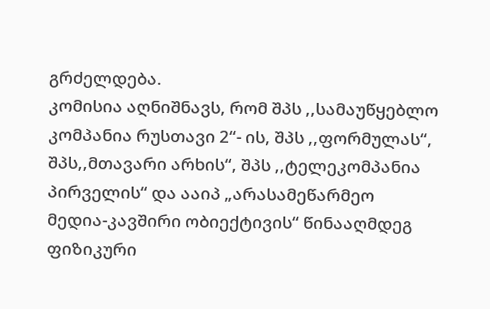გრძელდება.
კომისია აღნიშნავს, რომ შპს ,,სამაუწყებლო კომპანია რუსთავი 2“- ის, შპს ,,ფორმულას“, შპს,,მთავარი არხის“, შპს ,,ტელეკომპანია პირველის“ და ააიპ „არასამეწარმეო მედია-კავშირი ობიექტივის“ წინააღმდეგ ფიზიკური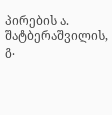პირების ა. შატბერაშვილის, გ.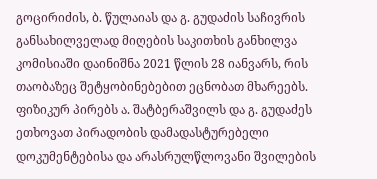გოცირიძის, ბ. წულაიას და გ. გუდაძის საჩივრის განსახილველად მიღების საკითხის განხილვა კომისიაში დაინიშნა 2021 წლის 28 იანვარს, რის თაობაზეც შეტყობინებებით ეცნობათ მხარეებს. ფიზიკურ პირებს ა. შატბერაშვილს და გ. გუდაძეს ეთხოვათ პირადობის დამადასტურებელი დოკუმენტებისა და არასრულწლოვანი შვილების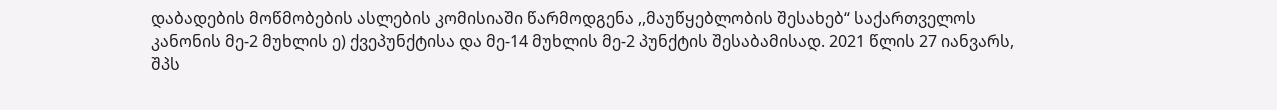დაბადების მოწმობების ასლების კომისიაში წარმოდგენა ,,მაუწყებლობის შესახებ“ საქართველოს კანონის მე-2 მუხლის ე) ქვეპუნქტისა და მე-14 მუხლის მე-2 პუნქტის შესაბამისად. 2021 წლის 27 იანვარს, შპს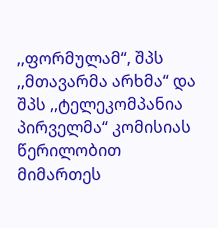,,ფორმულამ“, შპს ,,მთავარმა არხმა“ და შპს ,,ტელეკომპანია პირველმა“ კომისიას წერილობით მიმართეს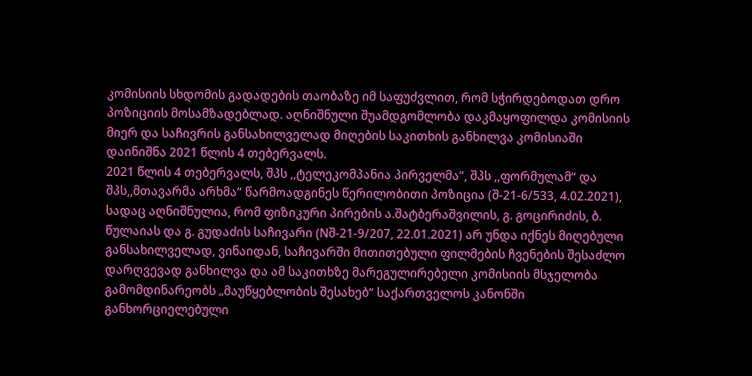კომისიის სხდომის გადადების თაობაზე იმ საფუძვლით, რომ სჭირდებოდათ დრო პოზიციის მოსამზადებლად. აღნიშნული შუამდგომლობა დაკმაყოფილდა კომისიის მიერ და საჩივრის განსახილველად მიღების საკითხის განხილვა კომისიაში დაინიშნა 2021 წლის 4 თებერვალს.
2021 წლის 4 თებერვალს, შპს ,,ტელეკომპანია პირველმა“, შპს ,,ფორმულამ“ და შპს,,მთავარმა არხმა“ წარმოადგინეს წერილობითი პოზიცია (შ-21-6/533, 4.02.2021), სადაც აღნიშნულია, რომ ფიზიკური პირების ა.შატბერაშვილის, გ. გოცირიძის, ბ. წულაიას და გ. გუდაძის საჩივარი (Nშ-21-9/207, 22.01.2021) არ უნდა იქნეს მიღებული განსახილველად, ვინაიდან, საჩივარში მითითებული ფილმების ჩვენების შესაძლო დარღვევად განხილვა და ამ საკითხზე მარეგულირებელი კომისიის მსჯელობა გამომდინარეობს „მაუწყებლობის შესახებ“ საქართველოს კანონში განხორციელებული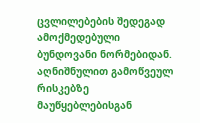ცვლილებების შედეგად ამოქმედებული ბუნდოვანი ნორმებიდან. აღნიშნულით გამოწვეულ რისკებზე მაუწყებლებისგან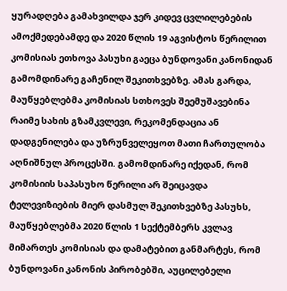ყურადღება გამახვილდა ჯერ კიდევ ცვლილებების ამოქმედებამდე და 2020 წლის 19 აგვისტოს წერილით კომისიას ეთხოვა პასუხი გაეცა ბუნდოვანი კანონიდან გამომდინარე გაჩენილ შეკითხვებზე. ამას გარდა, მაუწყებლებმა კომისიას სთხოვეს შეემუშავებინა რაიმე სახის გზამკვლევი, რეკომენდაცია ან დადგენილება და უზრუნველეყოთ მათი ჩართულობა აღნიშნულ პროცესში. გამომდინარე იქედან, რომ კომისიის საპასუხო წერილი არ შეიცავდა ტელევიზიების მიერ დასმულ შეკითხვებზე პასუხს, მაუწყებლებმა 2020 წლის 1 სექტემბერს კვლავ მიმართეს კომისიას და დამატებით განმარტეს, რომ ბუნდოვანი კანონის პირობებში, აუცილებელი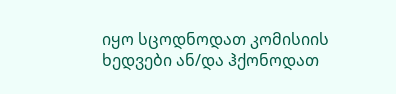იყო სცოდნოდათ კომისიის ხედვები ან/და ჰქონოდათ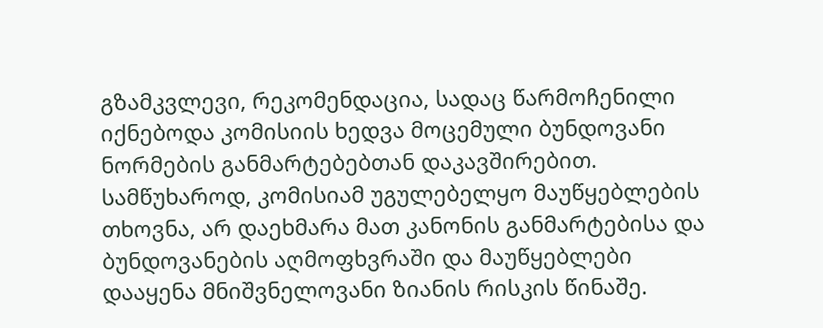გზამკვლევი, რეკომენდაცია, სადაც წარმოჩენილი იქნებოდა კომისიის ხედვა მოცემული ბუნდოვანი ნორმების განმარტებებთან დაკავშირებით. სამწუხაროდ, კომისიამ უგულებელყო მაუწყებლების თხოვნა, არ დაეხმარა მათ კანონის განმარტებისა და ბუნდოვანების აღმოფხვრაში და მაუწყებლები დააყენა მნიშვნელოვანი ზიანის რისკის წინაშე.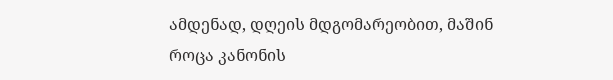ამდენად, დღეის მდგომარეობით, მაშინ როცა კანონის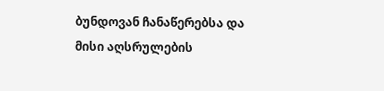ბუნდოვან ჩანაწერებსა და მისი აღსრულების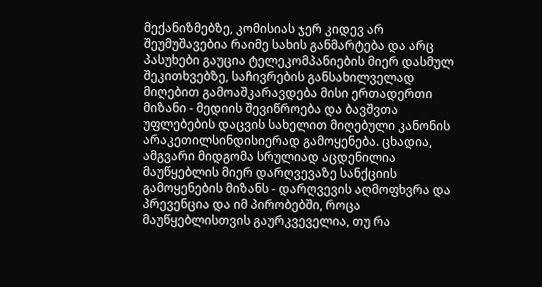მექანიზმებზე, კომისიას ჯერ კიდევ არ შეუმუშავებია რაიმე სახის განმარტება და არც პასუხები გაუცია ტელეკომპანიების მიერ დასმულ შეკითხვებზე, საჩივრების განსახილველად მიღებით გამოაშკარავდება მისი ერთადერთი მიზანი - მედიის შევიწროება და ბავშვთა უფლებების დაცვის სახელით მიღებული კანონის არაკეთილსინდისიერად გამოყენება. ცხადია, ამგვარი მიდგომა სრულიად აცდენილია მაუწყებლის მიერ დარღვევაზე სანქციის გამოყენების მიზანს - დარღვევის აღმოფხვრა და პრევენცია და იმ პირობებში, როცა მაუწყებლისთვის გაურკვეველია, თუ რა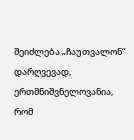შეიძლება „ჩაუთვალონ“ დარღვევად, ერთმნიშვნელოვანია, რომ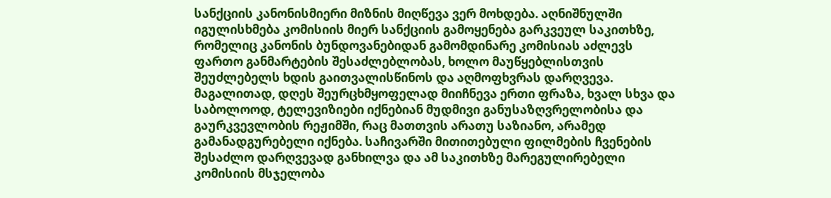სანქციის კანონისმიერი მიზნის მიღწევა ვერ მოხდება. აღნიშნულში იგულისხმება კომისიის მიერ სანქციის გამოყენება გარკვეულ საკითხზე, რომელიც კანონის ბუნდოვანებიდან გამომდინარე კომისიას აძლევს ფართო განმარტების შესაძლებლობას, ხოლო მაუწყებლისთვის შეუძლებელს ხდის გაითვალისწინოს და აღმოფხვრას დარღვევა. მაგალითად, დღეს შეურცხმყოფელად მიიჩნევა ერთი ფრაზა, ხვალ სხვა და საბოლოოდ, ტელევიზიები იქნებიან მუდმივი განუსაზღვრელობისა და გაურკვევლობის რეჟიმში, რაც მათთვის არათუ საზიანო, არამედ გამანადგურებელი იქნება. საჩივარში მითითებული ფილმების ჩვენების შესაძლო დარღვევად განხილვა და ამ საკითხზე მარეგულირებელი კომისიის მსჯელობა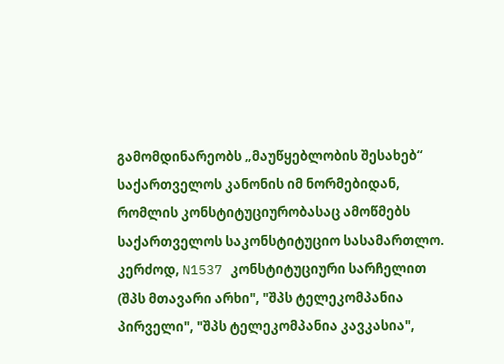გამომდინარეობს „მაუწყებლობის შესახებ“ საქართველოს კანონის იმ ნორმებიდან, რომლის კონსტიტუციურობასაც ამოწმებს საქართველოს საკონსტიტუციო სასამართლო. კერძოდ, N1537 კონსტიტუციური სარჩელით (შპს მთავარი არხი", "შპს ტელეკომპანია პირველი", "შპს ტელეკომპანია კავკასია",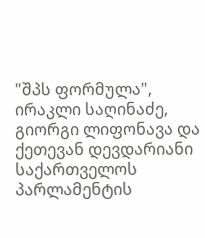"შპს ფორმულა", ირაკლი საღინაძე, გიორგი ლიფონავა და ქეთევან დევდარიანი საქართველოს პარლამენტის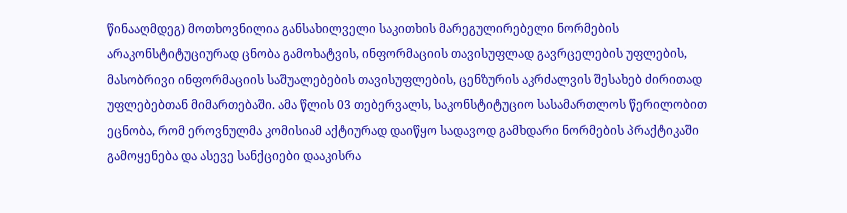წინააღმდეგ) მოთხოვნილია განსახილველი საკითხის მარეგულირებელი ნორმების არაკონსტიტუციურად ცნობა გამოხატვის, ინფორმაციის თავისუფლად გავრცელების უფლების, მასობრივი ინფორმაციის საშუალებების თავისუფლების, ცენზურის აკრძალვის შესახებ ძირითად უფლებებთან მიმართებაში. ამა წლის 03 თებერვალს, საკონსტიტუციო სასამართლოს წერილობით ეცნობა, რომ ეროვნულმა კომისიამ აქტიურად დაიწყო სადავოდ გამხდარი ნორმების პრაქტიკაში გამოყენება და ასევე სანქციები დააკისრა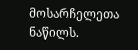მოსარჩელეთა ნაწილს.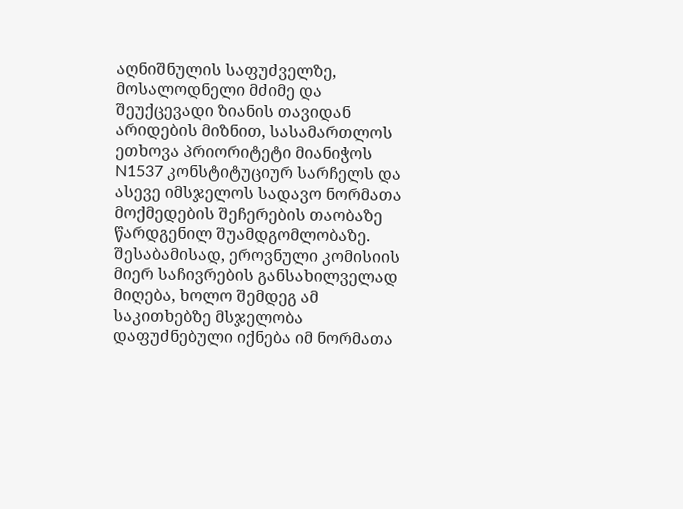აღნიშნულის საფუძველზე, მოსალოდნელი მძიმე და შეუქცევადი ზიანის თავიდან არიდების მიზნით, სასამართლოს ეთხოვა პრიორიტეტი მიანიჭოს N1537 კონსტიტუციურ სარჩელს და ასევე იმსჯელოს სადავო ნორმათა მოქმედების შეჩერების თაობაზე წარდგენილ შუამდგომლობაზე. შესაბამისად, ეროვნული კომისიის მიერ საჩივრების განსახილველად მიღება, ხოლო შემდეგ ამ საკითხებზე მსჯელობა დაფუძნებული იქნება იმ ნორმათა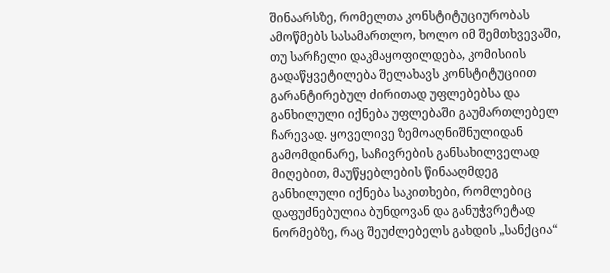შინაარსზე, რომელთა კონსტიტუციურობას ამოწმებს სასამართლო, ხოლო იმ შემთხვევაში, თუ სარჩელი დაკმაყოფილდება, კომისიის გადაწყვეტილება შელახავს კონსტიტუციით გარანტირებულ ძირითად უფლებებსა და განხილული იქნება უფლებაში გაუმართლებელ ჩარევად. ყოველივე ზემოაღნიშნულიდან გამომდინარე, საჩივრების განსახილველად მიღებით, მაუწყებლების წინააღმდეგ განხილული იქნება საკითხები, რომლებიც დაფუძნებულია ბუნდოვან და განუჭვრეტად ნორმებზე, რაც შეუძლებელს გახდის „სანქცია“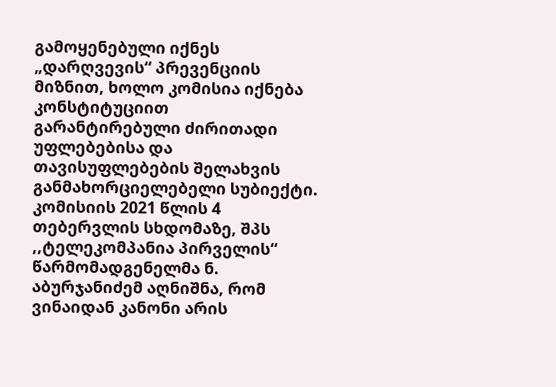გამოყენებული იქნეს „დარღვევის“ პრევენციის მიზნით, ხოლო კომისია იქნება კონსტიტუციით გარანტირებული ძირითადი უფლებებისა და თავისუფლებების შელახვის განმახორციელებელი სუბიექტი.
კომისიის 2021 წლის 4 თებერვლის სხდომაზე, შპს ,,ტელეკომპანია პირველის“ წარმომადგენელმა ნ. აბურჯანიძემ აღნიშნა, რომ ვინაიდან კანონი არის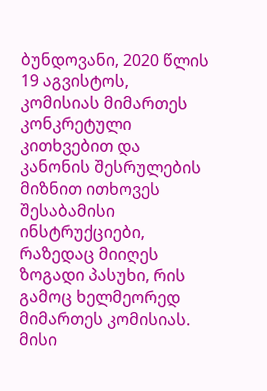ბუნდოვანი, 2020 წლის 19 აგვისტოს, კომისიას მიმართეს კონკრეტული კითხვებით და კანონის შესრულების მიზნით ითხოვეს შესაბამისი ინსტრუქციები, რაზედაც მიიღეს ზოგადი პასუხი, რის გამოც ხელმეორედ მიმართეს კომისიას. მისი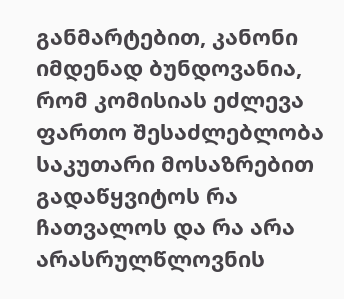განმარტებით, კანონი იმდენად ბუნდოვანია, რომ კომისიას ეძლევა ფართო შესაძლებლობა საკუთარი მოსაზრებით გადაწყვიტოს რა ჩათვალოს და რა არა არასრულწლოვნის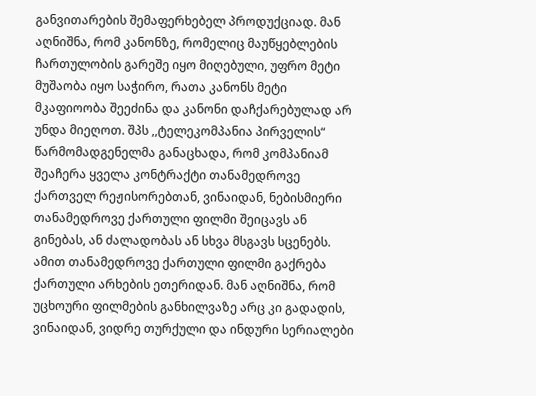განვითარების შემაფერხებელ პროდუქციად. მან აღნიშნა, რომ კანონზე, რომელიც მაუწყებლების ჩართულობის გარეშე იყო მიღებული, უფრო მეტი მუშაობა იყო საჭირო, რათა კანონს მეტი მკაფიოობა შეეძინა და კანონი დაჩქარებულად არ უნდა მიეღოთ. შპს ,,ტელეკომპანია პირველის“ წარმომადგენელმა განაცხადა, რომ კომპანიამ შეაჩერა ყველა კონტრაქტი თანამედროვე ქართველ რეჟისორებთან, ვინაიდან, ნებისმიერი თანამედროვე ქართული ფილმი შეიცავს ან გინებას, ან ძალადობას ან სხვა მსგავს სცენებს. ამით თანამედროვე ქართული ფილმი გაქრება ქართული არხების ეთერიდან. მან აღნიშნა, რომ უცხოური ფილმების განხილვაზე არც კი გადადის, ვინაიდან, ვიდრე თურქული და ინდური სერიალები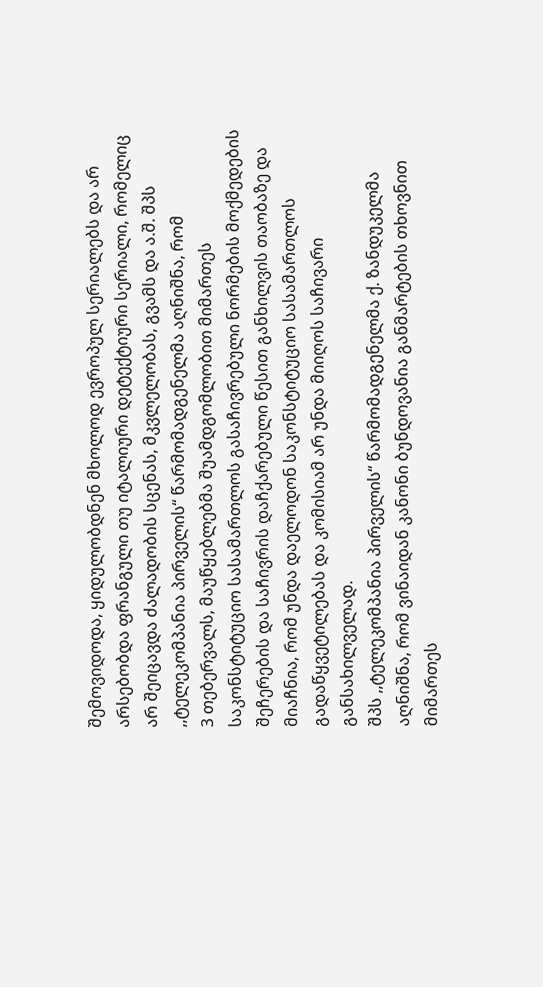შემოვიდოდა, ყიდულობდნენ მხოლოდ ევროპულ სერიალებს და არ არსებობდა ფრანგული თუ იტალიური დეტექტიური სერიალი, რომელიც არ შეიცავდა ძალადობის სცენას, მკვლელობას, გვამს და ა.შ. შპს ,,ტელეკომპანია პირველის“ წარმომადგენელმა აღნიშნა, რომ
3 თებერვალს, მაუწყებლებმა შუამდგომლობით მიმართეს საკონსტიტუციო სასამართლოს გასაჩივრებული ნორმების მოქმედების შეჩერების და საჩივრის დაჩქარებული წესით განხილვის თაობაზე და მიაჩნია, რომ უნდა დაელოდონ საკონსტიტუციო სასამართლოს გადაწყვეტილებას და კომისიამ არ უნდა მიიღოს საჩივარი განსახილველად.
შპს ,,ტელეკომპანია პირველის“ წარმომადგენელმა ქ. ზანდუკელმა აღნიშნა, რომ ვინაიდან კანონი ბუნდოვანია განმარტების თხოვნით მიმართეს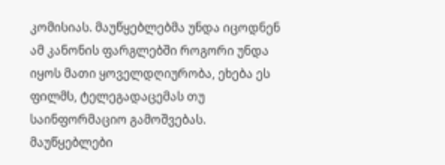კომისიას. მაუწყებლებმა უნდა იცოდნენ ამ კანონის ფარგლებში როგორი უნდა იყოს მათი ყოველდღიურობა, ეხება ეს ფილმს, ტელეგადაცემას თუ საინფორმაციო გამოშვებას. მაუწყებლები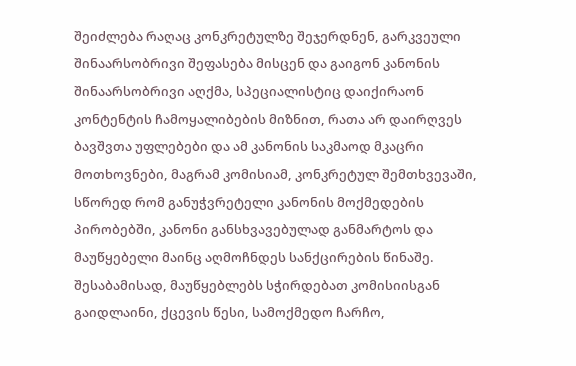შეიძლება რაღაც კონკრეტულზე შეჯერდნენ, გარკვეული შინაარსობრივი შეფასება მისცენ და გაიგონ კანონის შინაარსობრივი აღქმა, სპეციალისტიც დაიქირაონ კონტენტის ჩამოყალიბების მიზნით, რათა არ დაირღვეს ბავშვთა უფლებები და ამ კანონის საკმაოდ მკაცრი მოთხოვნები, მაგრამ კომისიამ, კონკრეტულ შემთხვევაში, სწორედ რომ განუჭვრეტელი კანონის მოქმედების პირობებში, კანონი განსხვავებულად განმარტოს და მაუწყებელი მაინც აღმოჩნდეს სანქცირების წინაშე. შესაბამისად, მაუწყებლებს სჭირდებათ კომისიისგან გაიდლაინი, ქცევის წესი, სამოქმედო ჩარჩო,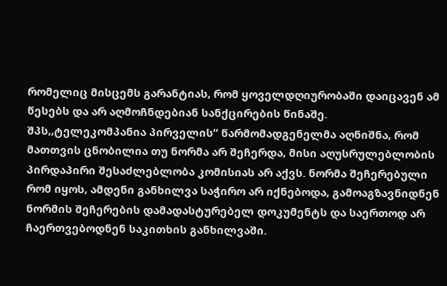რომელიც მისცემს გარანტიას, რომ ყოველდღიურობაში დაიცავენ ამ წესებს და არ აღმოჩნდებიან სანქცირების წინაშე. შპს,,ტელეკომპანია პირველის“ წარმომადგენელმა აღნიშნა, რომ მათთვის ცნობილია თუ ნორმა არ შეჩერდა, მისი აღუსრულებლობის პირდაპირი შესაძლებლობა კომისიას არ აქვს. ნორმა შეჩერებული რომ იყოს, ამდენი განხილვა საჭირო არ იქნებოდა, გამოაგზავნიდნენ ნორმის შეჩერების დამადასტურებელ დოკუმენტს და საერთოდ არ ჩაერთვებოდნენ საკითხის განხილვაში.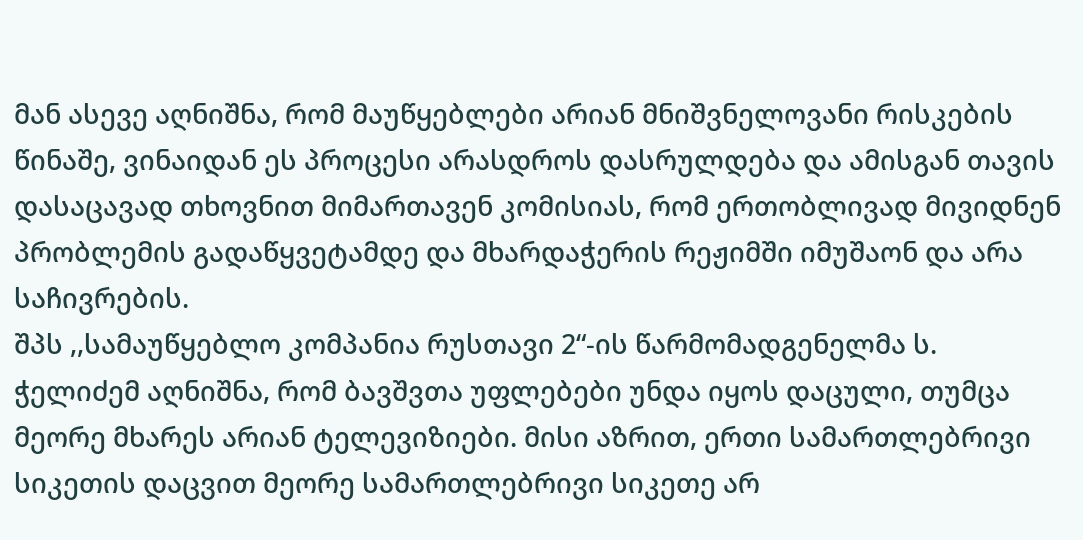მან ასევე აღნიშნა, რომ მაუწყებლები არიან მნიშვნელოვანი რისკების წინაშე, ვინაიდან ეს პროცესი არასდროს დასრულდება და ამისგან თავის დასაცავად თხოვნით მიმართავენ კომისიას, რომ ერთობლივად მივიდნენ პრობლემის გადაწყვეტამდე და მხარდაჭერის რეჟიმში იმუშაონ და არა საჩივრების.
შპს ,,სამაუწყებლო კომპანია რუსთავი 2“-ის წარმომადგენელმა ს. ჭელიძემ აღნიშნა, რომ ბავშვთა უფლებები უნდა იყოს დაცული, თუმცა მეორე მხარეს არიან ტელევიზიები. მისი აზრით, ერთი სამართლებრივი სიკეთის დაცვით მეორე სამართლებრივი სიკეთე არ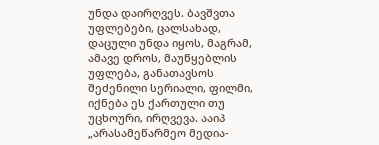უნდა დაირღვეს. ბავშვთა უფლებები, ცალსახად, დაცული უნდა იყოს, მაგრამ, ამავე დროს, მაუწყებლის უფლება, განათავსოს შეძენილი სერიალი, ფილმი, იქნება ეს ქართული თუ უცხოური, ირღვევა. ააიპ „არასამეწარმეო მედია-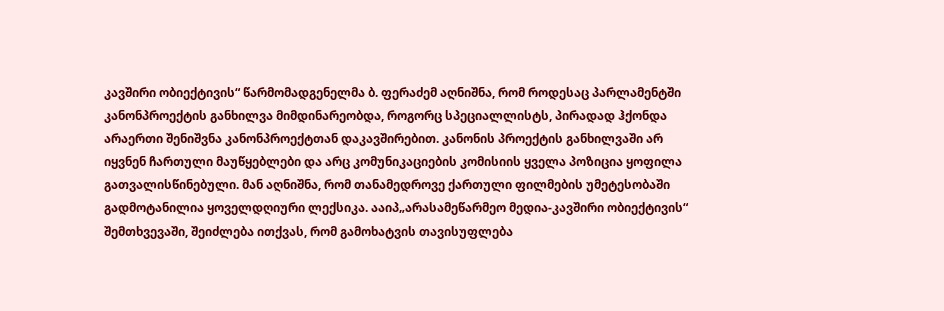კავშირი ობიექტივის“ წარმომადგენელმა ბ. ფერაძემ აღნიშნა, რომ როდესაც პარლამენტში კანონპროექტის განხილვა მიმდინარეობდა, როგორც სპეციალლისტს, პირადად ჰქონდა არაერთი შენიშვნა კანონპროექტთან დაკავშირებით. კანონის პროექტის განხილვაში არ იყვნენ ჩართული მაუწყებლები და არც კომუნიკაციების კომისიის ყველა პოზიცია ყოფილა გათვალისწინებული. მან აღნიშნა, რომ თანამედროვე ქართული ფილმების უმეტესობაში გადმოტანილია ყოველდღიური ლექსიკა. ააიპ„არასამეწარმეო მედია-კავშირი ობიექტივის“ შემთხვევაში, შეიძლება ითქვას, რომ გამოხატვის თავისუფლება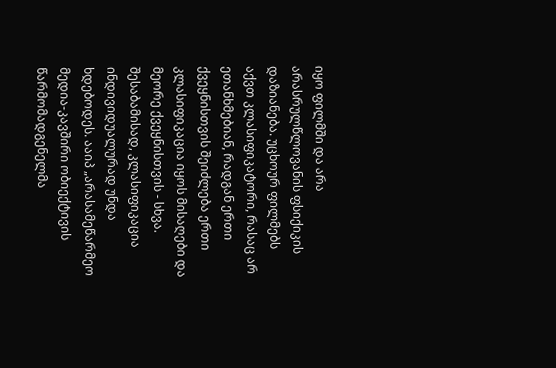იყო ფილმში და არა არასრულწლოვანის ფსიქიკის დაზიანება. უცხოურ ფილმებს აქვთ კლასიფიკატორი, რასაც არ ეთანხმებიან, რადგან ერთი ქვეყნისთვის შეიძლება ერთი კლასიფიკაცია იყოს მისაღები და მეორე ქვეყნისთვის - სხვა. შესაბამისად, კლასიფიკაცია ინდივიდუალურად უნდა ხდებოდეს. ააიპ „არასამეწარმეო მედია-კავშირი ობიექტივის წარმომადგენელმა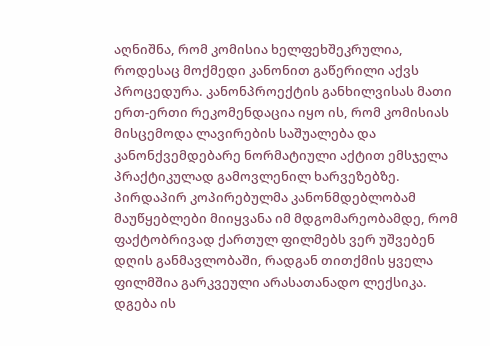აღნიშნა, რომ კომისია ხელფეხშეკრულია, როდესაც მოქმედი კანონით გაწერილი აქვს პროცედურა. კანონპროექტის განხილვისას მათი ერთ-ერთი რეკომენდაცია იყო ის, რომ კომისიას მისცემოდა ლავირების საშუალება და კანონქვემდებარე ნორმატიული აქტით ემსჯელა პრაქტიკულად გამოვლენილ ხარვეზებზე. პირდაპირ კოპირებულმა კანონმდებლობამ მაუწყებლები მიიყვანა იმ მდგომარეობამდე, რომ ფაქტობრივად ქართულ ფილმებს ვერ უშვებენ დღის განმავლობაში, რადგან თითქმის ყველა ფილმშია გარკვეული არასათანადო ლექსიკა. დგება ის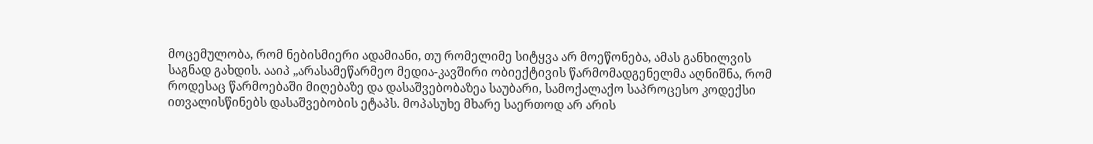მოცემულობა, რომ ნებისმიერი ადამიანი, თუ რომელიმე სიტყვა არ მოეწონება, ამას განხილვის საგნად გახდის. ააიპ „არასამეწარმეო მედია-კავშირი ობიექტივის წარმომადგენელმა აღნიშნა, რომ როდესაც წარმოებაში მიღებაზე და დასაშვებობაზეა საუბარი, სამოქალაქო საპროცესო კოდექსი ითვალისწინებს დასაშვებობის ეტაპს. მოპასუხე მხარე საერთოდ არ არის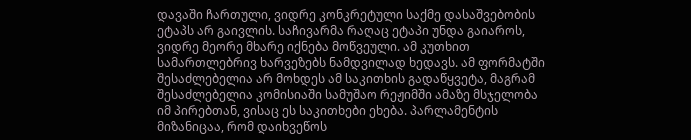დავაში ჩართული, ვიდრე კონკრეტული საქმე დასაშვებობის ეტაპს არ გაივლის. საჩივარმა რაღაც ეტაპი უნდა გაიაროს, ვიდრე მეორე მხარე იქნება მოწვეული. ამ კუთხით სამართლებრივ ხარვეზებს ნამდვილად ხედავს. ამ ფორმატში შესაძლებელია არ მოხდეს ამ საკითხის გადაწყვეტა, მაგრამ შესაძლებელია კომისიაში სამუშაო რეჟიმში ამაზე მსჯელობა იმ პირებთან, ვისაც ეს საკითხები ეხება. პარლამენტის მიზანიცაა, რომ დაიხვეწოს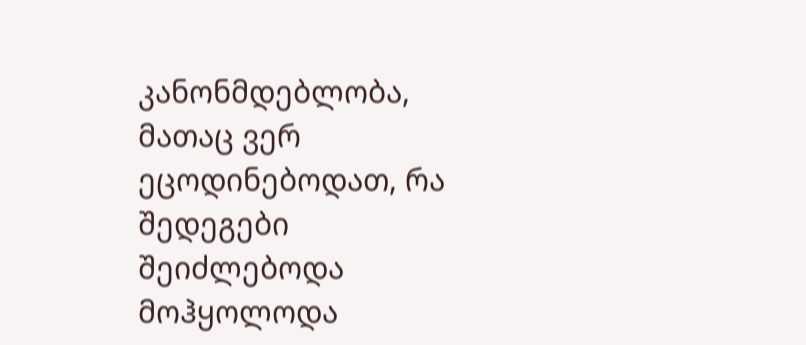კანონმდებლობა, მათაც ვერ ეცოდინებოდათ, რა შედეგები შეიძლებოდა მოჰყოლოდა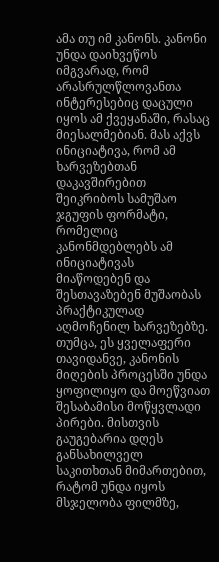ამა თუ იმ კანონს. კანონი უნდა დაიხვეწოს იმგვარად, რომ არასრულწლოვანთა ინტერესებიც დაცული იყოს ამ ქვეყანაში, რასაც მიესალმებიან. მას აქვს ინიციატივა, რომ ამ ხარვეზებთან დაკავშირებით შეიკრიბოს სამუშაო ჯგუფის ფორმატი, რომელიც კანონმდებლებს ამ ინიციატივას მიაწოდებენ და შესთავაზებენ მუშაობას პრაქტიკულად აღმოჩენილ ხარვეზებზე. თუმცა, ეს ყველაფერი თავიდანვე, კანონის მიღების პროცესში უნდა ყოფილიყო და მოეწვიათ შესაბამისი მოწყვლადი პირები. მისთვის გაუგებარია დღეს განსახილველ საკითხთან მიმართებით, რატომ უნდა იყოს მსჯელობა ფილმზე,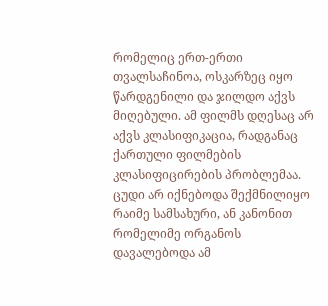რომელიც ერთ-ერთი თვალსაჩინოა, ოსკარზეც იყო წარდგენილი და ჯილდო აქვს მიღებული. ამ ფილმს დღესაც არ აქვს კლასიფიკაცია, რადგანაც ქართული ფილმების კლასიფიცირების პრობლემაა. ცუდი არ იქნებოდა შექმნილიყო რაიმე სამსახური, ან კანონით რომელიმე ორგანოს დავალებოდა ამ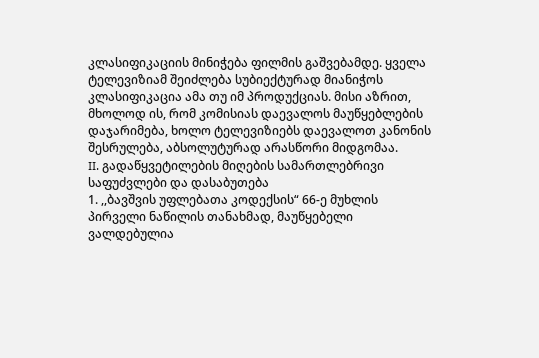კლასიფიკაციის მინიჭება ფილმის გაშვებამდე. ყველა ტელევიზიამ შეიძლება სუბიექტურად მიანიჭოს კლასიფიკაცია ამა თუ იმ პროდუქციას. მისი აზრით, მხოლოდ ის, რომ კომისიას დაევალოს მაუწყებლების დაჯარიმება, ხოლო ტელევიზიებს დაევალოთ კანონის შესრულება, აბსოლუტურად არასწორი მიდგომაა.
II. გადაწყვეტილების მიღების სამართლებრივი საფუძვლები და დასაბუთება
1. ,,ბავშვის უფლებათა კოდექსის“ 66-ე მუხლის პირველი ნაწილის თანახმად, მაუწყებელი ვალდებულია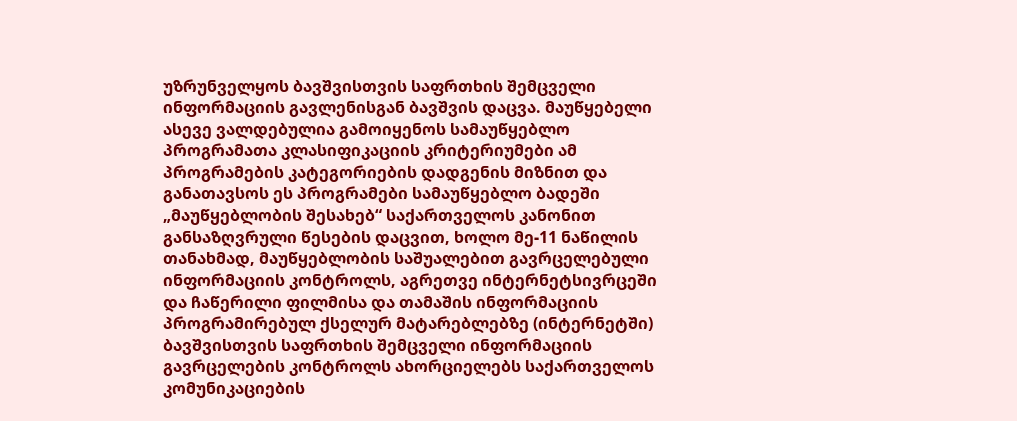უზრუნველყოს ბავშვისთვის საფრთხის შემცველი ინფორმაციის გავლენისგან ბავშვის დაცვა. მაუწყებელი ასევე ვალდებულია გამოიყენოს სამაუწყებლო პროგრამათა კლასიფიკაციის კრიტერიუმები ამ პროგრამების კატეგორიების დადგენის მიზნით და განათავსოს ეს პროგრამები სამაუწყებლო ბადეში „მაუწყებლობის შესახებ“ საქართველოს კანონით განსაზღვრული წესების დაცვით, ხოლო მე-11 ნაწილის თანახმად, მაუწყებლობის საშუალებით გავრცელებული ინფორმაციის კონტროლს, აგრეთვე ინტერნეტსივრცეში და ჩაწერილი ფილმისა და თამაშის ინფორმაციის პროგრამირებულ ქსელურ მატარებლებზე (ინტერნეტში) ბავშვისთვის საფრთხის შემცველი ინფორმაციის გავრცელების კონტროლს ახორციელებს საქართველოს კომუნიკაციების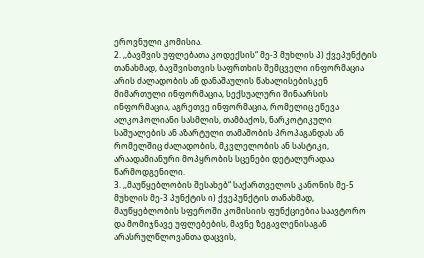ეროვნული კომისია.
2. ,,ბავშვის უფლებათა კოდექსის“ მე-3 მუხლის პ) ქვეპუნქტის თანახმად, ბავშვისთვის საფრთხის შემცველი ინფორმაცია არის ძალადობის ან დანაშაულის წახალისებისკენ მიმართული ინფორმაცია, სექსუალური შინაარსის ინფორმაცია, აგრეთვე ინფორმაცია, რომელიც ეწევა ალკოჰოლიანი სასმლის, თამბაქოს, ნარკოტიკული საშუალების ან აზარტული თამაშობის პროპაგანდას ან რომელშიც ძალადობის, მკვლელობის ან სასტიკი, არაადამიანური მოპყრობის სცენები დეტალურადაა წარმოდგენილი.
3. ,,მაუწყებლობის შესახებ“ საქართველოს კანონის მე-5 მუხლის მე-3 პუნქტის ი) ქვეპუნქტის თანახმად, მაუწყებლობის სფეროში კომისიის ფუნქციებია საავტორო და მომიჯნავე უფლებების, მავნე ზეგავლენისაგან არასრულწლოვანთა დაცვის,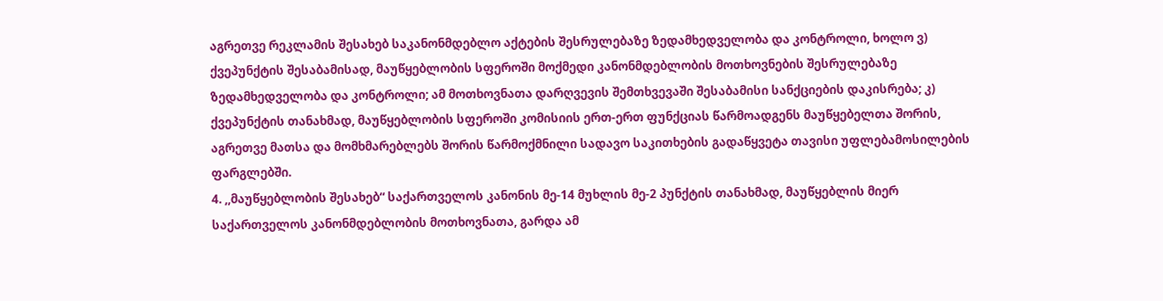აგრეთვე რეკლამის შესახებ საკანონმდებლო აქტების შესრულებაზე ზედამხედველობა და კონტროლი, ხოლო ვ) ქვეპუნქტის შესაბამისად, მაუწყებლობის სფეროში მოქმედი კანონმდებლობის მოთხოვნების შესრულებაზე ზედამხედველობა და კონტროლი; ამ მოთხოვნათა დარღვევის შემთხვევაში შესაბამისი სანქციების დაკისრება; კ) ქვეპუნქტის თანახმად, მაუწყებლობის სფეროში კომისიის ერთ-ერთ ფუნქციას წარმოადგენს მაუწყებელთა შორის, აგრეთვე მათსა და მომხმარებლებს შორის წარმოქმნილი სადავო საკითხების გადაწყვეტა თავისი უფლებამოსილების ფარგლებში.
4. ,,მაუწყებლობის შესახებ“ საქართველოს კანონის მე-14 მუხლის მე-2 პუნქტის თანახმად, მაუწყებლის მიერ საქართველოს კანონმდებლობის მოთხოვნათა, გარდა ამ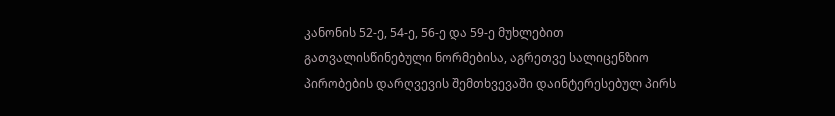კანონის 52-ე, 54-ე, 56-ე და 59-ე მუხლებით გათვალისწინებული ნორმებისა, აგრეთვე სალიცენზიო პირობების დარღვევის შემთხვევაში დაინტერესებულ პირს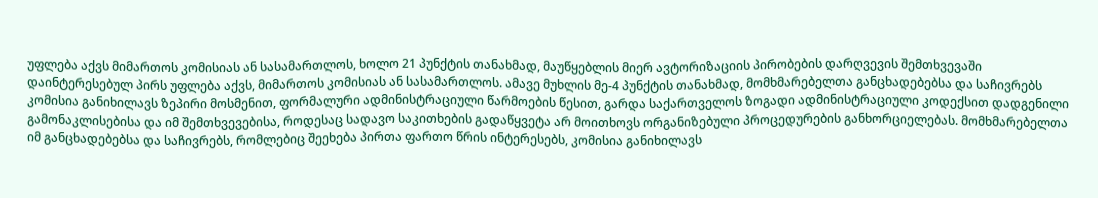უფლება აქვს მიმართოს კომისიას ან სასამართლოს, ხოლო 21 პუნქტის თანახმად, მაუწყებლის მიერ ავტორიზაციის პირობების დარღვევის შემთხვევაში დაინტერესებულ პირს უფლება აქვს, მიმართოს კომისიას ან სასამართლოს. ამავე მუხლის მე-4 პუნქტის თანახმად, მომხმარებელთა განცხადებებსა და საჩივრებს კომისია განიხილავს ზეპირი მოსმენით, ფორმალური ადმინისტრაციული წარმოების წესით, გარდა საქართველოს ზოგადი ადმინისტრაციული კოდექსით დადგენილი გამონაკლისებისა და იმ შემთხვევებისა, როდესაც სადავო საკითხების გადაწყვეტა არ მოითხოვს ორგანიზებული პროცედურების განხორციელებას. მომხმარებელთა იმ განცხადებებსა და საჩივრებს, რომლებიც შეეხება პირთა ფართო წრის ინტერესებს, კომისია განიხილავს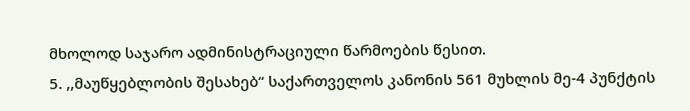მხოლოდ საჯარო ადმინისტრაციული წარმოების წესით.
5. ,,მაუწყებლობის შესახებ“ საქართველოს კანონის 561 მუხლის მე-4 პუნქტის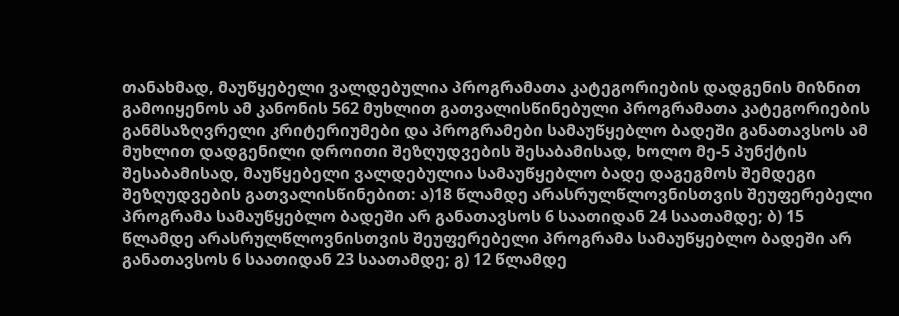თანახმად, მაუწყებელი ვალდებულია პროგრამათა კატეგორიების დადგენის მიზნით გამოიყენოს ამ კანონის 562 მუხლით გათვალისწინებული პროგრამათა კატეგორიების განმსაზღვრელი კრიტერიუმები და პროგრამები სამაუწყებლო ბადეში განათავსოს ამ მუხლით დადგენილი დროითი შეზღუდვების შესაბამისად, ხოლო მე-5 პუნქტის შესაბამისად, მაუწყებელი ვალდებულია სამაუწყებლო ბადე დაგეგმოს შემდეგი შეზღუდვების გათვალისწინებით: ა)18 წლამდე არასრულწლოვნისთვის შეუფერებელი პროგრამა სამაუწყებლო ბადეში არ განათავსოს 6 საათიდან 24 საათამდე; ბ) 15 წლამდე არასრულწლოვნისთვის შეუფერებელი პროგრამა სამაუწყებლო ბადეში არ განათავსოს 6 საათიდან 23 საათამდე; გ) 12 წლამდე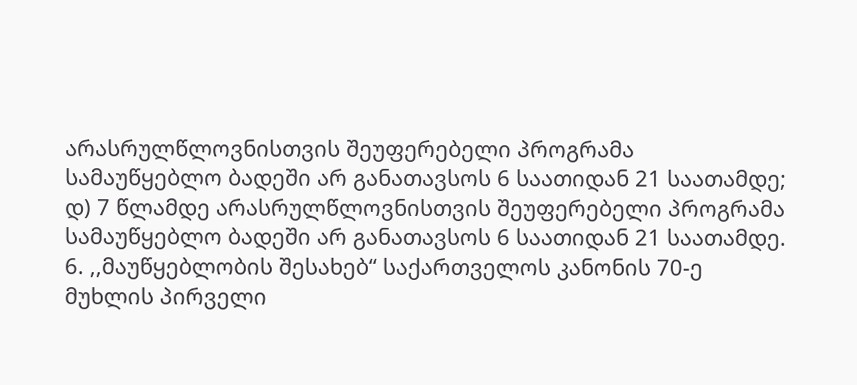არასრულწლოვნისთვის შეუფერებელი პროგრამა სამაუწყებლო ბადეში არ განათავსოს 6 საათიდან 21 საათამდე; დ) 7 წლამდე არასრულწლოვნისთვის შეუფერებელი პროგრამა სამაუწყებლო ბადეში არ განათავსოს 6 საათიდან 21 საათამდე.
6. ,,მაუწყებლობის შესახებ“ საქართველოს კანონის 70-ე მუხლის პირველი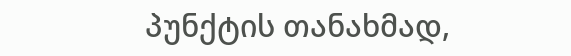პუნქტის თანახმად,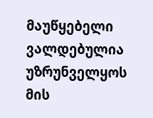მაუწყებელი ვალდებულია უზრუნველყოს მის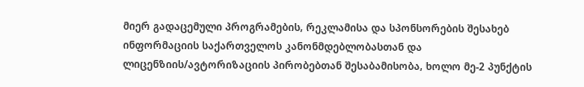მიერ გადაცემული პროგრამების, რეკლამისა და სპონსორების შესახებ ინფორმაციის საქართველოს კანონმდებლობასთან და ლიცენზიის/ავტორიზაციის პირობებთან შესაბამისობა, ხოლო მე-2 პუნქტის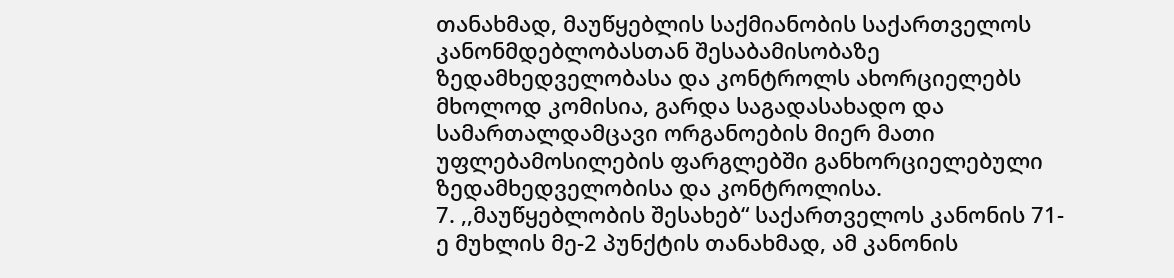თანახმად, მაუწყებლის საქმიანობის საქართველოს კანონმდებლობასთან შესაბამისობაზე ზედამხედველობასა და კონტროლს ახორციელებს მხოლოდ კომისია, გარდა საგადასახადო და სამართალდამცავი ორგანოების მიერ მათი უფლებამოსილების ფარგლებში განხორციელებული ზედამხედველობისა და კონტროლისა.
7. ,,მაუწყებლობის შესახებ“ საქართველოს კანონის 71-ე მუხლის მე-2 პუნქტის თანახმად, ამ კანონის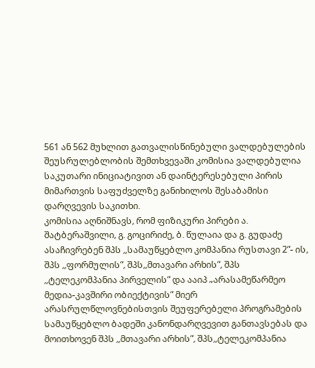561 ან 562 მუხლით გათვალისწინებული ვალდებულების შეუსრულებლობის შემთხვევაში კომისია ვალდებულია საკუთარი ინიციატივით ან დაინტერესებული პირის მიმართვის საფუძველზე განიხილოს შესაბამისი დარღვევის საკითხი.
კომისია აღნიშნავს, რომ ფიზიკური პირები ა. შატბერაშვილი, გ. გოცირიძე, ბ. წულაია და გ. გუდაძე ასაჩივრებენ შპს ,,სამაუწყებლო კომპანია რუსთავი 2“- ის, შპს ,,ფორმულის“, შპს,,მთავარი არხის“, შპს ,,ტელეკომპანია პირველის“ და ააიპ „არასამეწარმეო მედია-კავშირი ობიექტივის“ მიერ არასრულწლოვნებისთვის შეუფერებელი პროგრამების სამაუწყებლო ბადეში კანონდარღვევით განთავსებას და მოითხოვენ შპს ,,მთავარი არხის“, შპს,,ტელეკომპანია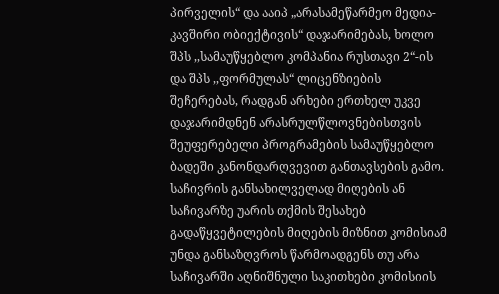პირველის“ და ააიპ „არასამეწარმეო მედია-კავშირი ობიექტივის“ დაჯარიმებას, ხოლო შპს ,,სამაუწყებლო კომპანია რუსთავი 2“-ის და შპს ,,ფორმულას“ ლიცენზიების შეჩერებას, რადგან არხები ერთხელ უკვე დაჯარიმდნენ არასრულწლოვნებისთვის შეუფერებელი პროგრამების სამაუწყებლო ბადეში კანონდარღვევით განთავსების გამო.
საჩივრის განსახილველად მიღების ან საჩივარზე უარის თქმის შესახებ გადაწყვეტილების მიღების მიზნით კომისიამ უნდა განსაზღვროს წარმოადგენს თუ არა საჩივარში აღნიშნული საკითხები კომისიის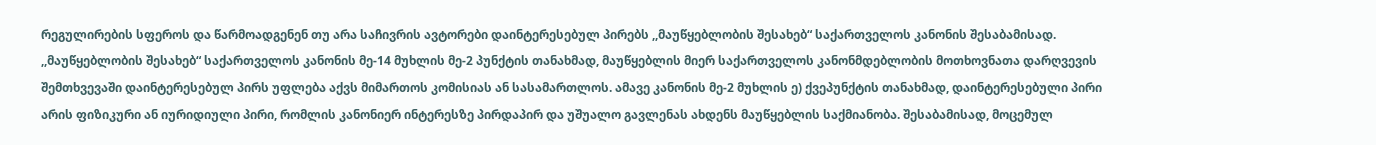რეგულირების სფეროს და წარმოადგენენ თუ არა საჩივრის ავტორები დაინტერესებულ პირებს ,,მაუწყებლობის შესახებ“ საქართველოს კანონის შესაბამისად.
,,მაუწყებლობის შესახებ“ საქართველოს კანონის მე-14 მუხლის მე-2 პუნქტის თანახმად, მაუწყებლის მიერ საქართველოს კანონმდებლობის მოთხოვნათა დარღვევის შემთხვევაში დაინტერესებულ პირს უფლება აქვს მიმართოს კომისიას ან სასამართლოს. ამავე კანონის მე-2 მუხლის ე) ქვეპუნქტის თანახმად, დაინტერესებული პირი არის ფიზიკური ან იურიდიული პირი, რომლის კანონიერ ინტერესზე პირდაპირ და უშუალო გავლენას ახდენს მაუწყებლის საქმიანობა. შესაბამისად, მოცემულ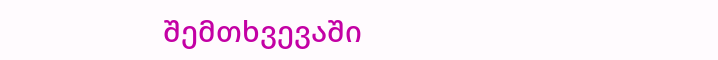შემთხვევაში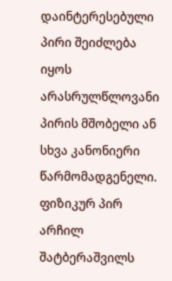დაინტერესებული პირი შეიძლება იყოს არასრულწლოვანი პირის მშობელი ან სხვა კანონიერი წარმომადგენელი.
ფიზიკურ პირ არჩილ შატბერაშვილს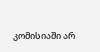კომისიაში არ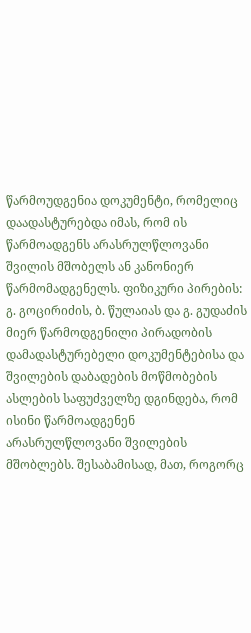წარმოუდგენია დოკუმენტი, რომელიც დაადასტურებდა იმას, რომ ის წარმოადგენს არასრულწლოვანი შვილის მშობელს ან კანონიერ წარმომადგენელს. ფიზიკური პირების: გ. გოცირიძის, ბ. წულაიას და გ. გუდაძის მიერ წარმოდგენილი პირადობის დამადასტურებელი დოკუმენტებისა და შვილების დაბადების მოწმობების ასლების საფუძველზე დგინდება, რომ ისინი წარმოადგენენ არასრულწლოვანი შვილების მშობლებს. შესაბამისად, მათ, როგორც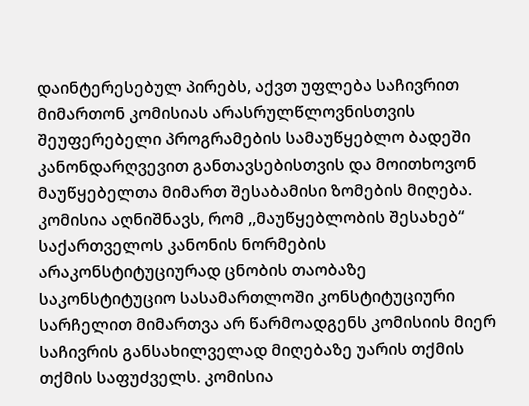დაინტერესებულ პირებს, აქვთ უფლება საჩივრით მიმართონ კომისიას არასრულწლოვნისთვის შეუფერებელი პროგრამების სამაუწყებლო ბადეში კანონდარღვევით განთავსებისთვის და მოითხოვონ მაუწყებელთა მიმართ შესაბამისი ზომების მიღება.
კომისია აღნიშნავს, რომ ,,მაუწყებლობის შესახებ“ საქართველოს კანონის ნორმების არაკონსტიტუციურად ცნობის თაობაზე საკონსტიტუციო სასამართლოში კონსტიტუციური სარჩელით მიმართვა არ წარმოადგენს კომისიის მიერ საჩივრის განსახილველად მიღებაზე უარის თქმის თქმის საფუძველს. კომისია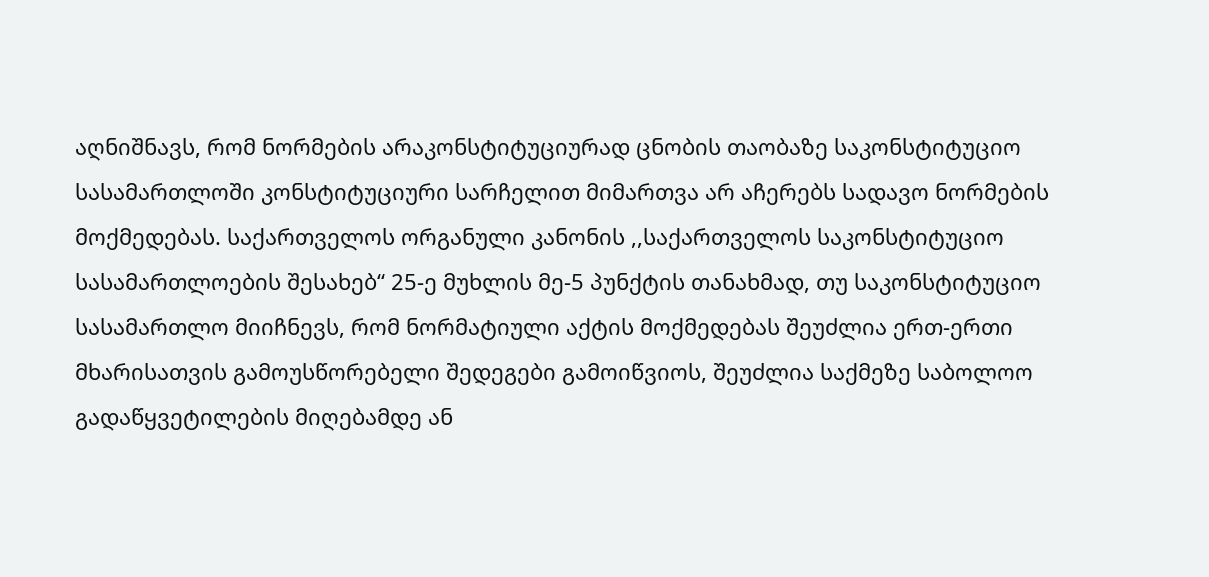აღნიშნავს, რომ ნორმების არაკონსტიტუციურად ცნობის თაობაზე საკონსტიტუციო სასამართლოში კონსტიტუციური სარჩელით მიმართვა არ აჩერებს სადავო ნორმების მოქმედებას. საქართველოს ორგანული კანონის ,,საქართველოს საკონსტიტუციო სასამართლოების შესახებ“ 25-ე მუხლის მე-5 პუნქტის თანახმად, თუ საკონსტიტუციო სასამართლო მიიჩნევს, რომ ნორმატიული აქტის მოქმედებას შეუძლია ერთ-ერთი მხარისათვის გამოუსწორებელი შედეგები გამოიწვიოს, შეუძლია საქმეზე საბოლოო გადაწყვეტილების მიღებამდე ან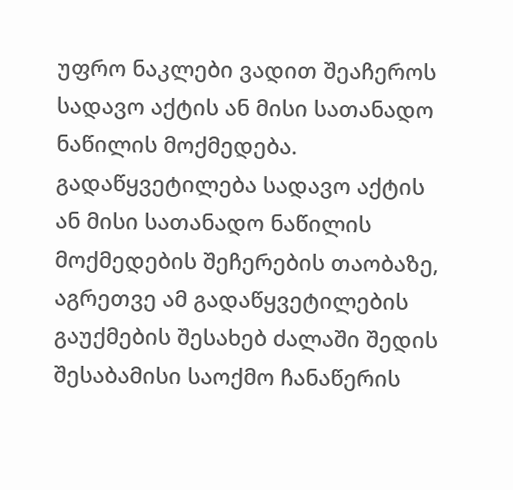უფრო ნაკლები ვადით შეაჩეროს სადავო აქტის ან მისი სათანადო ნაწილის მოქმედება. გადაწყვეტილება სადავო აქტის ან მისი სათანადო ნაწილის მოქმედების შეჩერების თაობაზე, აგრეთვე ამ გადაწყვეტილების გაუქმების შესახებ ძალაში შედის შესაბამისი საოქმო ჩანაწერის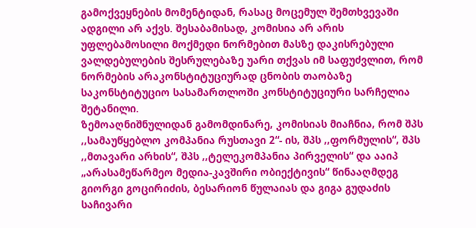გამოქვეყნების მომენტიდან, რასაც მოცემულ შემთხვევაში ადგილი არ აქვს. შესაბამისად, კომისია არ არის უფლებამოსილი მოქმედი ნორმებით მასზე დაკისრებული ვალდებულების შესრულებაზე უარი თქვას იმ საფუძვლით, რომ ნორმების არაკონსტიტუციურად ცნობის თაობაზე საკონსტიტუციო სასამართლოში კონსტიტუციური სარჩელია შეტანილი.
ზემოაღნიშნულიდან გამომდინარე, კომისიას მიაჩნია, რომ შპს ,,სამაუწყებლო კომპანია რუსთავი 2“- ის, შპს ,,ფორმულის“, შპს ,,მთავარი არხის“, შპს ,,ტელეკომპანია პირველის“ და ააიპ „არასამეწარმეო მედია-კავშირი ობიექტივის“ წინააღმდეგ გიორგი გოცირიძის, ბესარიონ წულაიას და გიგა გუდაძის საჩივარი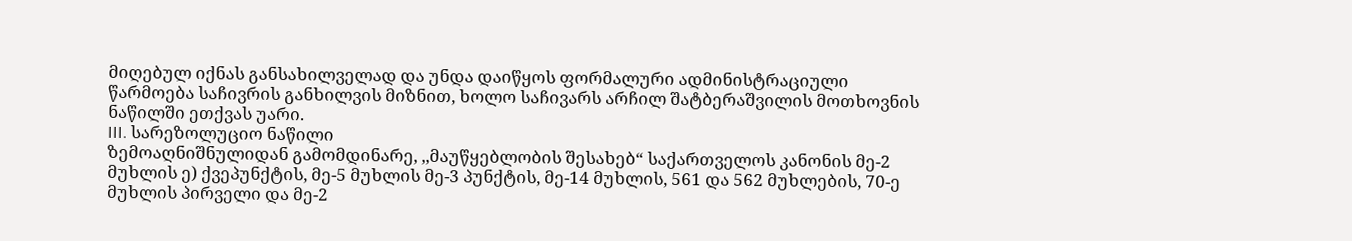მიღებულ იქნას განსახილველად და უნდა დაიწყოს ფორმალური ადმინისტრაციული წარმოება საჩივრის განხილვის მიზნით, ხოლო საჩივარს არჩილ შატბერაშვილის მოთხოვნის ნაწილში ეთქვას უარი.
III. სარეზოლუციო ნაწილი
ზემოაღნიშნულიდან გამომდინარე, ,,მაუწყებლობის შესახებ“ საქართველოს კანონის მე-2 მუხლის ე) ქვეპუნქტის, მე-5 მუხლის მე-3 პუნქტის, მე-14 მუხლის, 561 და 562 მუხლების, 70-ე მუხლის პირველი და მე-2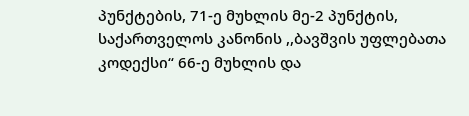პუნქტების, 71-ე მუხლის მე-2 პუნქტის, საქართველოს კანონის ,,ბავშვის უფლებათა კოდექსი“ 66-ე მუხლის და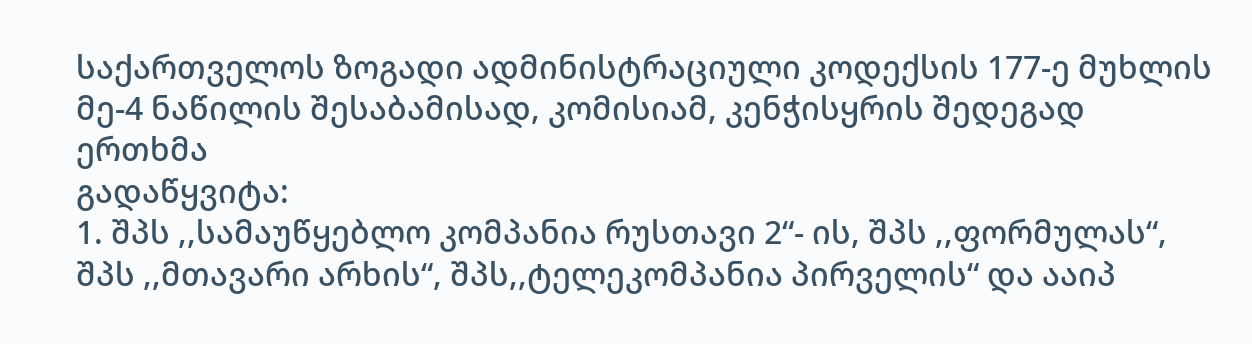საქართველოს ზოგადი ადმინისტრაციული კოდექსის 177-ე მუხლის მე-4 ნაწილის შესაბამისად, კომისიამ, კენჭისყრის შედეგად ერთხმა
გადაწყვიტა:
1. შპს ,,სამაუწყებლო კომპანია რუსთავი 2“- ის, შპს ,,ფორმულას“, შპს ,,მთავარი არხის“, შპს,,ტელეკომპანია პირველის“ და ააიპ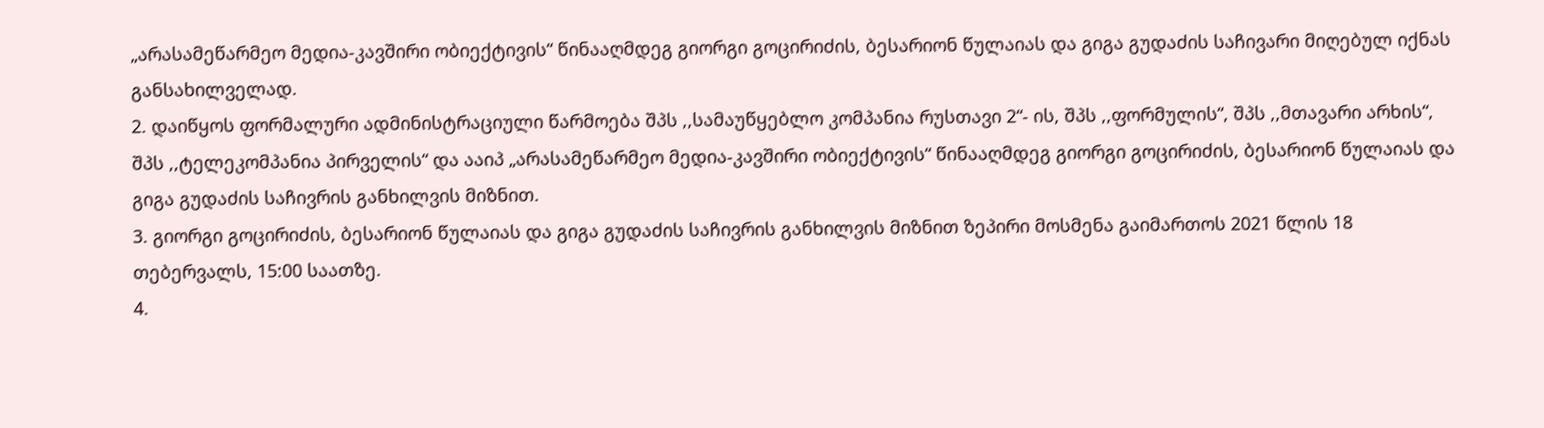„არასამეწარმეო მედია-კავშირი ობიექტივის“ წინააღმდეგ გიორგი გოცირიძის, ბესარიონ წულაიას და გიგა გუდაძის საჩივარი მიღებულ იქნას განსახილველად.
2. დაიწყოს ფორმალური ადმინისტრაციული წარმოება შპს ,,სამაუწყებლო კომპანია რუსთავი 2“- ის, შპს ,,ფორმულის“, შპს ,,მთავარი არხის“, შპს ,,ტელეკომპანია პირველის“ და ააიპ „არასამეწარმეო მედია-კავშირი ობიექტივის“ წინააღმდეგ გიორგი გოცირიძის, ბესარიონ წულაიას და გიგა გუდაძის საჩივრის განხილვის მიზნით.
3. გიორგი გოცირიძის, ბესარიონ წულაიას და გიგა გუდაძის საჩივრის განხილვის მიზნით ზეპირი მოსმენა გაიმართოს 2021 წლის 18 თებერვალს, 15:00 საათზე.
4.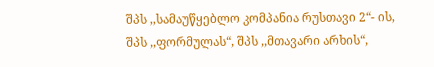შპს ,,სამაუწყებლო კომპანია რუსთავი 2“- ის, შპს ,,ფორმულას“, შპს ,,მთავარი არხის“,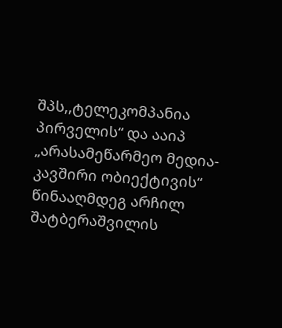შპს,,ტელეკომპანია პირველის“ და ააიპ „არასამეწარმეო მედია-კავშირი ობიექტივის“ წინააღმდეგ არჩილ შატბერაშვილის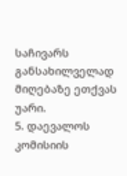საჩივარს განსახილველად მიღებაზე ეთქვას უარი.
5. დაევალოს კომისიის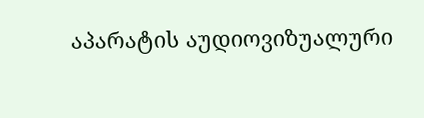აპარატის აუდიოვიზუალური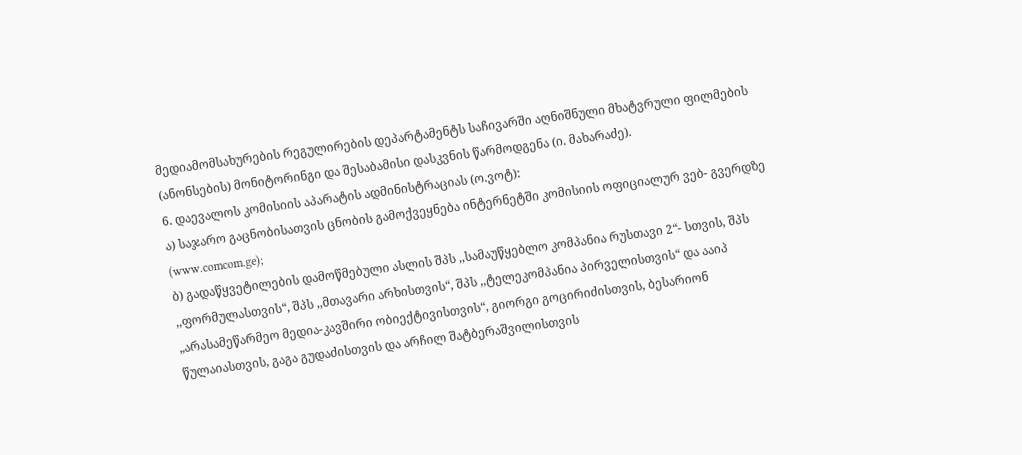მედიამომსახურების რეგულირების დეპარტამენტს საჩივარში აღნიშნული მხატვრული ფილმების (ანონსების) მონიტორინგი და შესაბამისი დასკვნის წარმოდგენა (ი. მახარაძე).
6. დაევალოს კომისიის აპარატის ადმინისტრაციას (ო.ვოტ):
ა) საჯარო გაცნობისათვის ცნობის გამოქვეყნება ინტერნეტში კომისიის ოფიციალურ ვებ- გვერდზე (www.comcom.ge);
ბ) გადაწყვეტილების დამოწმებული ასლის შპს ,,სამაუწყებლო კომპანია რუსთავი 2“- სთვის, შპს ,,ფორმულასთვის“, შპს ,,მთავარი არხისთვის“, შპს ,,ტელეკომპანია პირველისთვის“ და ააიპ „არასამეწარმეო მედია-კავშირი ობიექტივისთვის“, გიორგი გოცირიძისთვის, ბესარიონ წულაიასთვის, გაგა გუდაძისთვის და არჩილ შატბერაშვილისთვის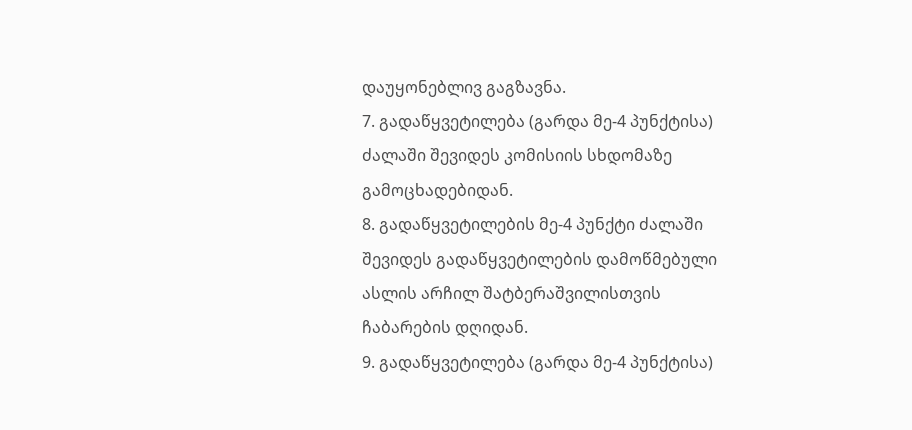დაუყონებლივ გაგზავნა.
7. გადაწყვეტილება (გარდა მე-4 პუნქტისა) ძალაში შევიდეს კომისიის სხდომაზე გამოცხადებიდან.
8. გადაწყვეტილების მე-4 პუნქტი ძალაში შევიდეს გადაწყვეტილების დამოწმებული ასლის არჩილ შატბერაშვილისთვის ჩაბარების დღიდან.
9. გადაწყვეტილება (გარდა მე-4 პუნქტისა)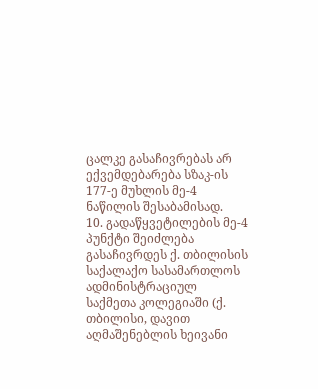ცალკე გასაჩივრებას არ ექვემდებარება სზაკ-ის 177-ე მუხლის მე-4 ნაწილის შესაბამისად.
10. გადაწყვეტილების მე-4 პუნქტი შეიძლება გასაჩივრდეს ქ. თბილისის საქალაქო სასამართლოს ადმინისტრაციულ საქმეთა კოლეგიაში (ქ. თბილისი, დავით აღმაშენებლის ხეივანი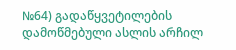№64) გადაწყვეტილების დამოწმებული ასლის არჩილ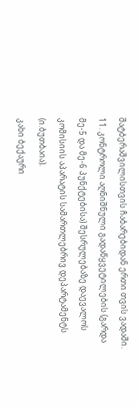შატბერაშვილისთვის ჩაბარებიდან ერთი თვის ვადაში.
11. კონტროლი აღნიშნული გადაწყვეტილების (გარდა მე-5 და მე-6 პუნქტებისა) შესრულებაზე დაევალოს კომისიის აპარატის სამართლებრივ დეპარტამენტს (ი.ბუთბაია).
კახი ბექაური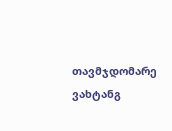თავმჯდომარე
ვახტანგ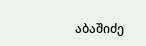აბაშიძე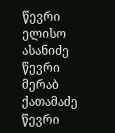წევრი
ელისო ასანიძე წევრი
მერაბ ქათამაძე წევრი